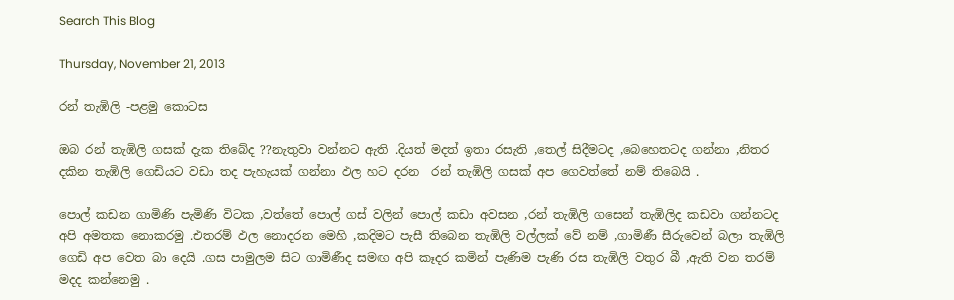Search This Blog

Thursday, November 21, 2013

රන් තැඹිලි -පළමු කොටස

ඔබ රන් තැඹිලි ගසක් දැක තිබේද ??නැතුවා වන්නට ඇති .දියත් මදත් ඉතා රසැති ,තෙල් සිදීමටද ,බෙහෙතටද ගන්නා ,නිතර දකින තැඹිලි ගෙඩියට වඩා තද පැහැයක් ගන්නා ඵල හට දරන  රන් තැඹිලි ගසක් අප ගෙවත්තේ නම් තිබෙයි .

පොල් කඩන ගාමිණි පැමිණි විටක ,වත්තේ පොල් ගස් වලින් පොල් කඩා අවසන ,රන් තැඹිලි ගසෙන් තැඹිලිද කඩවා ගන්නටද  අපි අමතක නොකරමු .එතරම් ඵල නොදරන මෙහි ,කදිමට පැසී තිබෙන තැඹිලි වල්ලක් වේ නම් ,ගාමිණී සීරුවෙන් බලා තැඹිලි ගෙඩි අප වෙත බා දෙයි .ගස පාමුලම සිට ගාමිණීද සමඟ අපි කෑදර කමින් පැණිම පැණි රස තැඹිලි වතුර බී ,ඇති වන තරම් මදද කන්නෙමු .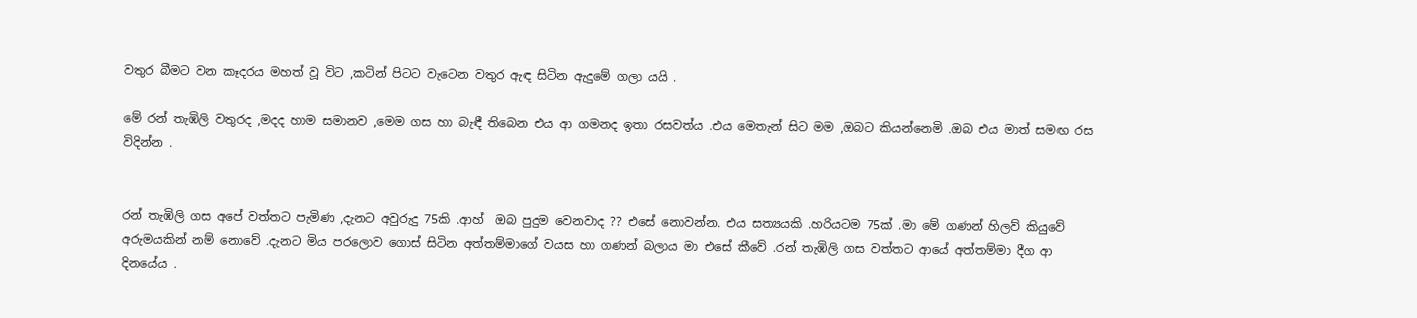වතුර බීමට වන කෑදරය මහත් වූ විට ,කටින් පිටට වැටෙන වතුර ඇඳ සිටින ඇදුමේ ගලා යයි .

මේ රන් තැඹිලි වතුරද ,මදද හාම සමානව ,මෙම ගස හා බැඳී තිබෙන එය ආ ගමනද ඉතා රසවත්ය .එය මෙතැන් සිට මම ,ඔබට කියන්නෙමි .ඔබ එය මාත් සමඟ රස විදින්න .


රන් තැඹිලි ගස අපේ වත්තට පැමිණ ,දැනට අවුරුදු 75කි .ආහ්  ඔබ පුදුම වෙනවාද ?? එසේ නොවන්න. එය සත්‍යයකි .හරියටම 75ක් .මා මේ ගණන් හිලව් කියුවේ අරුමයකින් නම් නොවේ .දැනට මිය පරලොව ගොස් සිටින අත්තම්මාගේ වයස හා ගණන් බලාය මා එසේ කීවේ .රන් තැඹිලි ගස වත්තට ආයේ අත්තම්මා දීග ආ දිනයේය .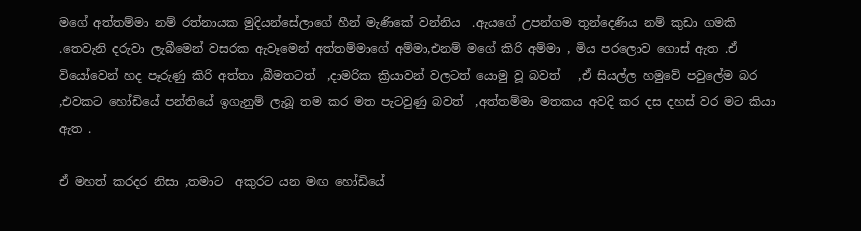මගේ අත්තම්මා නම් රත්නායක මුදියන්සේලාගේ හීන් මැණිකේ වන්නිය  .ඇයගේ උපන්ගම තුන්දෙණිය නම් කුඩා ගමකි .තෙවැනි දරුවා ලැබීමෙන් වසරක ඇවෑමෙන් අත්තම්මාගේ අම්මා,එනම් මගේ කිරි අම්මා , මිය පරලොව ගොස් ඇත .ඒ වියෝවෙන් හද පෑරුණු කිරි අත්තා ,බීමතටත්  ,දාමරික ක්‍රියාවන් වලටත් යොමු වූ බවත්   ,ඒ සියල්ල හමුවේ පවුලේම බර ,එවකට හෝඩියේ පන්තියේ ඉගැනුම් ලැබූ තම කර මත පැටවුණු බවත්  ,අත්තම්මා මතකය අවදි කර දස දහස් වර මට කියා ඇත .

ඒ මහත් කරදර නිසා ,තමාට  අකුරට යන මඟ හෝඩියේ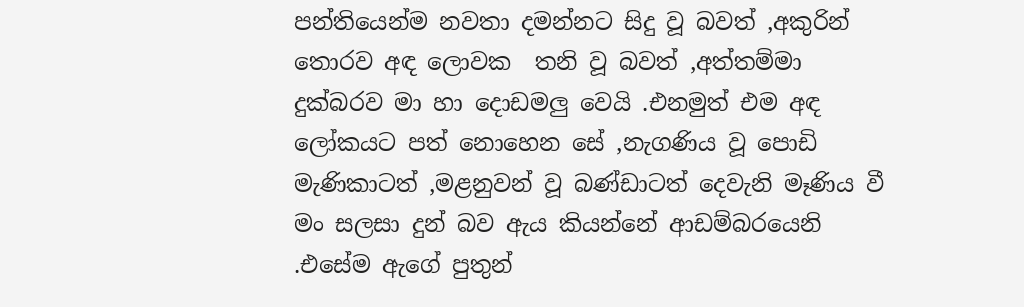පන්තියෙන්ම නවතා දමන්නට සිදු වූ බවත් ,අකුරින් තොරව අඳ ලොවක  තනි වූ බවත් ,අත්තම්මා දුක්බරව මා හා දොඩමලු වෙයි .එනමුත් එම අඳ ලෝකයට පත් නොහෙන සේ ,නැගණිය වූ පොඩි මැණිකාටත් ,මළනුවන් වූ බණ්ඩාටත් දෙවැනි මෑණිය වී මං සලසා දුන් බව ඇය කියන්නේ ආඩම්බරයෙනි .එසේම ඇගේ පුතුන්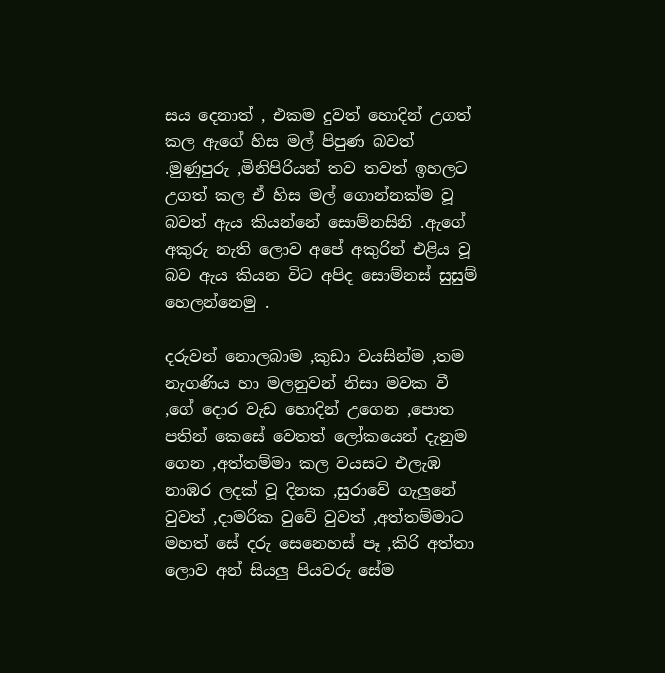සය දෙනාත් , එකම දුවත් හොදින් උගත් කල ඇගේ හිස මල් පිපුණ බවත් .මුණුපුරු ,මිනිපිරියන් තව තවත් ඉහලට උගත් කල ඒ හිස මල් ගොන්නක්ම වූ බවත් ඇය කියන්නේ සොම්නසිනි .ඇගේ අකුරු නැති ලොව අපේ අකුරින් එළිය වූ බව ඇය කියන විට අපිද සොම්නස් සුසුම් හෙලන්නෙමු .

දරුවන් නොලබාම ,කුඩා වයසින්ම ,තම නැගණිය හා මලනුවන් නිසා මවක වී ,ගේ දොර වැඩ හොදින් උගෙන ,පොත පතින් කෙසේ වෙතත් ලෝකයෙන් දැනුම ගෙන ,අත්තම්මා කල වයසට එලැඹ නාඹර ලදක් වූ දිනක ,සුරාවේ ගැලුනේ වුවත් ,දාමරික වුවේ වුවත් ,අත්තම්මාට මහත් සේ දරු සෙනෙහස් පෑ ,කිරි අත්තා ලොව අන් සියලු පියවරු සේම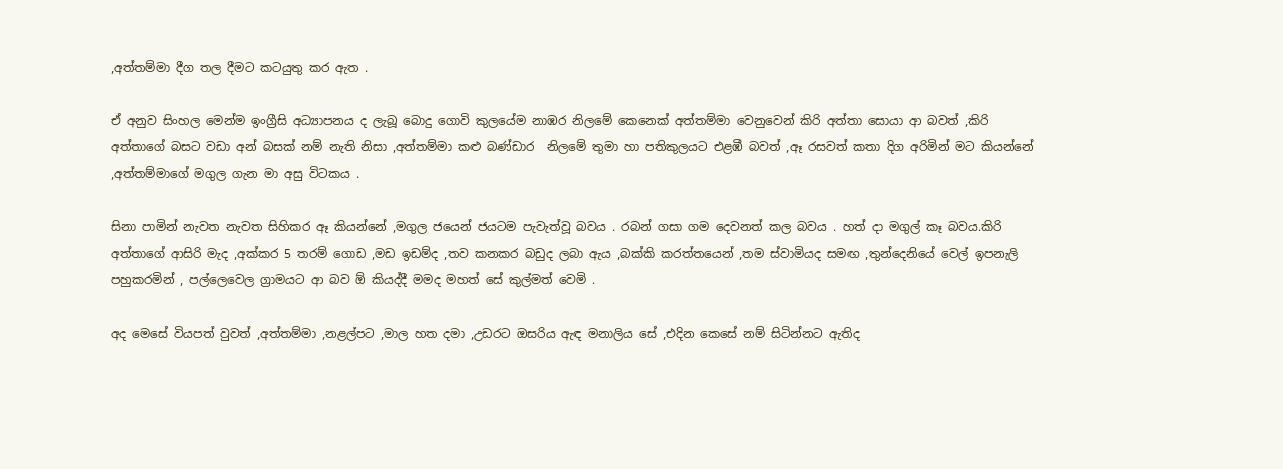,අත්තම්මා දීග තල දීමට කටයුතු කර ඇත .

ඒ අනුව සිංහල මෙන්ම ඉංග්‍රීසි අධ්‍යාපනය ද ලැබූ බොදු ගොවි කුලයේම නාඹර නිලමේ කෙනෙක් අත්තම්මා වෙනුවෙන් කිරි අත්තා සොයා ආ බවත් ,කිරි අත්තාගේ බසට වඩා අන් බසක් නම් නැති නිසා ,අත්තම්මා කළු බණ්ඩාර  නිලමේ තුමා හා පතිකුලයට එළඹී බවත් ,ඈ රසවත් කතා දිග අරිමින් මට කියන්නේ ,අත්තම්මාගේ මගුල ගැන මා අසු විටකය .

සිනා පාමින් නැවත නැවත සිහිකර ඈ කියන්නේ ,මගුල ජයෙන් ජයටම පැවැත්වූ බවය . රබන් ගසා ගම දෙවනත් කල බවය . හත් දා මගුල් කෑ බවය.කිරි අත්තාගේ ආසිරි මැද ,අක්කර 5 තරම් ගොඩ ,මඩ ඉඩම්ද ,තව කනකර බඩුද ලබා ඇය ,බක්කි කරත්තයෙන් ,තම ස්වාමියද සමඟ ,තුන්දෙනියේ වෙල් ඉපනැලි පහුකරමින් , පල්ලෙවෙල ග්‍රාමයට ආ බව ඕ කියද්දී මමද මහත් සේ කුල්මත් වෙමි .

අද මෙසේ වියපත් වුවත් ,අත්තම්මා ,නළල්පට ,මාල හත දමා ,උඩරට ඔසරිය ඇඳ මනාලිය සේ ,එදින කෙසේ නම් සිටින්නට ඇතිද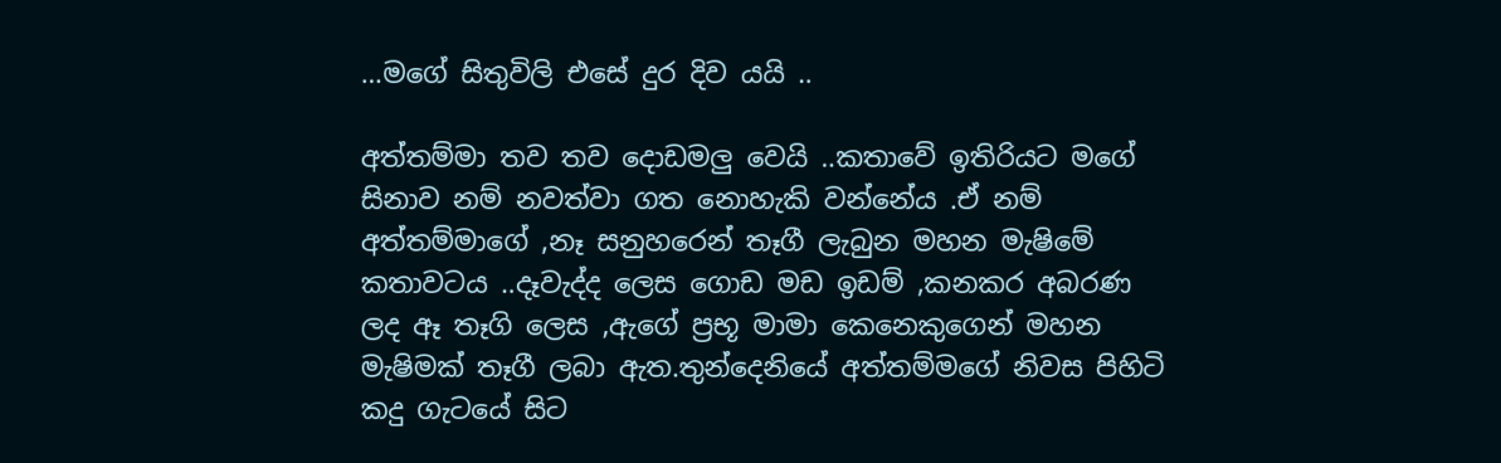...මගේ සිතුවිලි එසේ දුර දිව යයි ..

අත්තම්මා තව තව දොඩමලු වෙයි ..කතාවේ ඉතිරියට මගේ සිනාව නම් නවත්වා ගත නොහැකි වන්නේය .ඒ නම් අත්තම්මාගේ ,නෑ සනුහරෙන් තෑගී ලැබුන මහන මැෂිමේ කතාවටය ..දෑවැද්ද ලෙස ගොඩ මඩ ඉඩම් ,කනකර අබරණ ලද ඈ තෑගි ලෙස ,ඇගේ ප්‍රභූ මාමා කෙනෙකුගෙන් මහන මැෂිමක් තෑගී ලබා ඇත.තුන්දෙනියේ අත්තම්මගේ නිවස පිහිටි කදු ගැටයේ සිට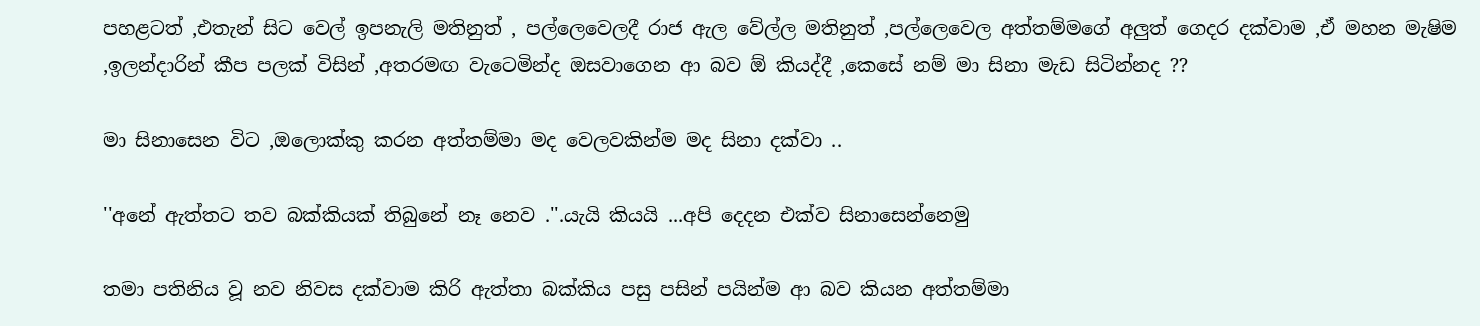පහළටත් ,එතැන් සිට වෙල් ඉපනැලි මතිනුත් , පල්ලෙවෙලදී රාජ ඇල වේල්ල මතිනුත් ,පල්ලෙවෙල අත්තම්මගේ අලුත් ගෙදර දක්වාම ,ඒ මහන මැෂිම ,ඉලන්දාරින් කීප පලක් විසින් ,අතරමඟ වැටෙමින්ද ඔසවාගෙන ආ බව ඕ කියද්දී ,කෙසේ නම් මා සිනා මැඩ සිටින්නද ??

මා සිනාසෙන විට ,ඔලොක්කු කරන අත්තම්මා මද වෙලවකින්ම මද සිනා දක්වා ..

''අනේ ඇත්තට තව බක්කියක් තිබුනේ නෑ නෙව .''.යැයි කියයි ...අපි දෙදන එක්ව සිනාසෙන්නෙමු

තමා පතිනිය වූ නව නිවස දක්වාම කිරි ඇත්තා බක්කිය පසු පසින් පයින්ම ආ බව කියන අත්තම්මා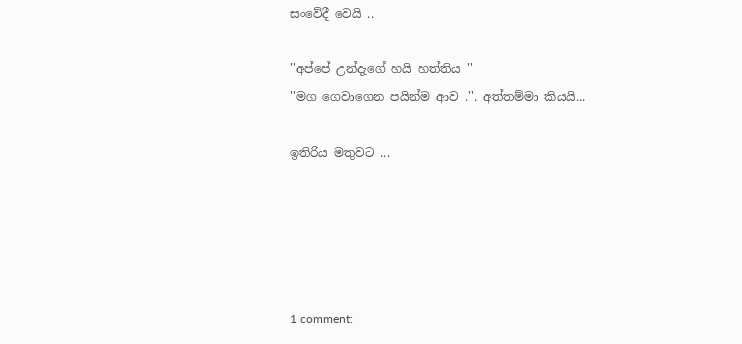සංවේදී වෙයි ..

''අප්පේ උන්දැගේ හයි හත්තිය ''
''මග ගෙවාගෙන පයින්ම ආව .''. අත්තම්මා කියයි...

ඉතිරිය මතුවට ...





1 comment: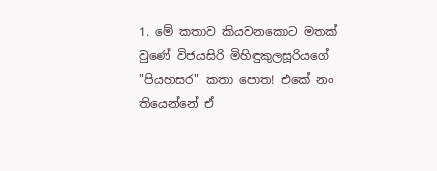1. මේ කතාව කියවනකොට මතක් වුණේ විජයසිරි මිහිඳුකුලසූරියගේ "පියහසර" කතා පොත! එකේ නං තියෙන්නේ ඒ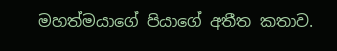මහත්මයාගේ පියාගේ අතීත කතාව.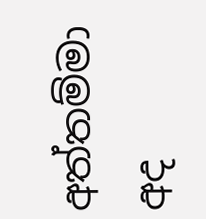අත්තම්මා අද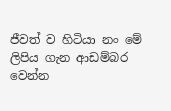ජීවත් ව හිටියා නං මේ ලිපිය ගැන ආඩම්බර වෙන්න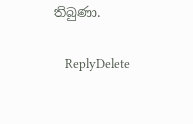තිබුණා.

    ReplyDelete